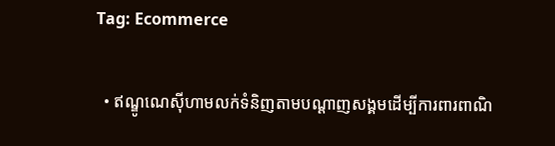Tag: Ecommerce

  • ឥណ្ឌូណេស៊ីហាមលក់ទំនិញតាមបណ្ដាញសង្គមដើម្បីការពារពាណិ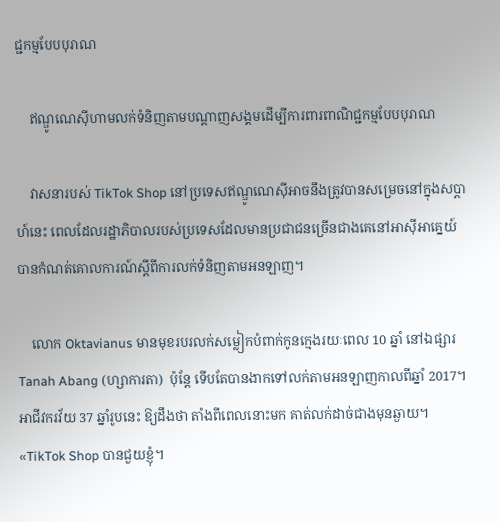ជ្ជកម្មបែបបុរាណ

    ឥណ្ឌូណេស៊ីហាមលក់ទំនិញតាមបណ្ដាញសង្គមដើម្បីការពារពាណិជ្ជកម្មបែបបុរាណ

    វាសនារបស់ TikTok Shop នៅប្រទេសឥណ្ឌូណេស៊ីអាចនឹងត្រូវបានសម្រេចនៅក្នុងសប្ដាហ៍នេះ ពេលដែលរដ្ឋាភិបាលរបស់ប្រទេសដែលមានប្រជាជនច្រើនជាងគេនៅអាស៊ីអាគ្នេយ៍ បានកំណត់គោលការណ៍ស្ដីពីការលក់ទំនិញតាមអនឡាញ។

    លោក Oktavianus មានមុខរបរលក់សម្លៀកបំពាក់កូនក្មេងរយៈពេល 10 ឆ្នាំ នៅឯផ្សារ Tanah Abang (ហ្សាការតា)  ប៉ុន្តែ ទើបតែបានងាកទៅលក់តាមអនឡាញកាលពីឆ្នាំ 2017។ អាជីវករវ័យ 37 ឆ្នាំរូបនេះ ឱ្យដឹងថា តាំងពីពេលនោះមក គាត់លក់ដាច់ជាងមុនឆ្ងាយ។ «TikTok Shop បានជួយខ្ញុំ។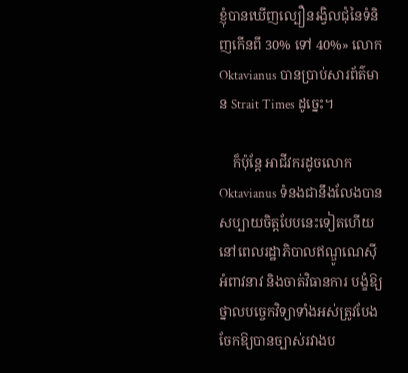ខ្ញុំបានឃើញល្បឿនរង្វិលជុំនៃទំនិញកើនពី 30% ទៅ 40%» លោក Oktavianus បានប្រាប់សារព័ត៌មាន Strait Times ដូច្នេះ។

    ក៏ប៉ុន្តែ អាជីវករដូចលោក Oktavianus ទំនងជានឹងលែងបានសប្បាយចិត្តបែបនេះទៀតហើយ នៅពេលរដ្ឋាភិបាលឥណ្ឌូណេស៊ីអំពាវនាវ និងចាត់វិធានការ បង្ខំឱ្យថ្នាលបច្ចេកវិទ្យាទាំងអស់ត្រូវបែងចែកឱ្យបានច្បាស់រវាងប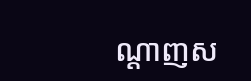ណ្ដាញស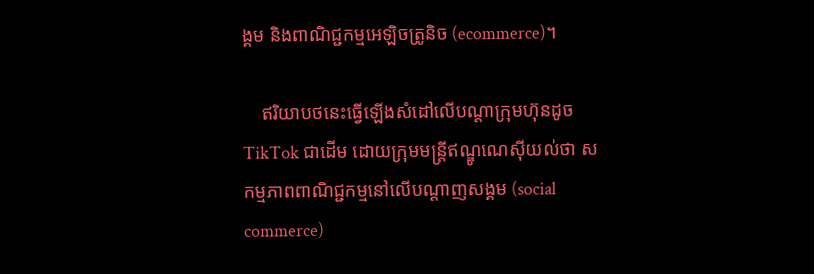ង្គម និងពាណិជ្ជកម្មអេឡិចត្រូនិច (ecommerce)។

    ឥរិយាបថនេះធ្វើឡើងសំដៅលើបណ្ដាក្រុមហ៊ុនដូច TikTok ជាដើម ដោយក្រុមមន្ត្រីឥណ្ឌូណេស៊ីយល់ថា សកម្មភាពពាណិជ្ជកម្មនៅលើបណ្ដាញសង្គម (social commerce)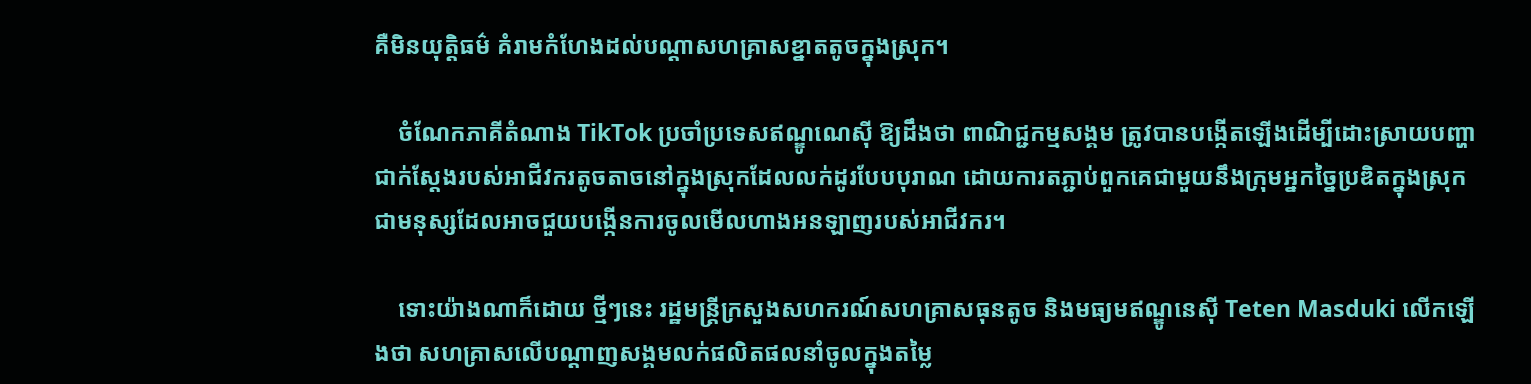គឺមិនយុត្តិធម៌ គំរាមកំហែងដល់បណ្ដាសហគ្រាសខ្នាតតូចក្នុងស្រុក។

    ចំណែកភាគីតំណាង TikTok ប្រចាំប្រទេសឥណ្ឌូណេស៊ី ឱ្យដឹងថា ពាណិជ្ជកម្មសង្គម ត្រូវបានបង្កើតឡើងដើម្បីដោះស្រាយបញ្ហាជាក់ស្ដែងរបស់អាជីវករតូចតាចនៅក្នុងស្រុកដែលលក់ដូរបែបបុរាណ ដោយការតភ្ជាប់ពួកគេជាមួយនឹងក្រុមអ្នកច្នៃប្រឌិតក្នុងស្រុក ជាមនុស្សដែលអាចជួយបង្កើនការចូលមើលហាងអនឡាញរបស់អាជីវករ។

    ទោះយ៉ាងណាក៏ដោយ ថ្មីៗនេះ រដ្ឋមន្ត្រីក្រសួងសហករណ៍សហគ្រាសធុនតូច និងមធ្យមឥណ្ឌូនេស៊ី Teten Masduki លើកឡើងថា សហគ្រាសលើបណ្ដាញសង្គមលក់ផលិតផលនាំចូលក្នុងតម្លៃ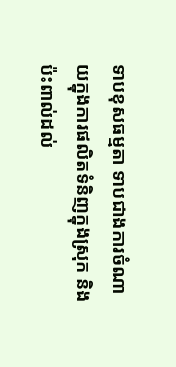ទាបខុសធម្មតា ទាបជាងការចំណាយក្នុងការផលិតទំនិញក្នុងស្រុក និងប៉ះពាល់ដល់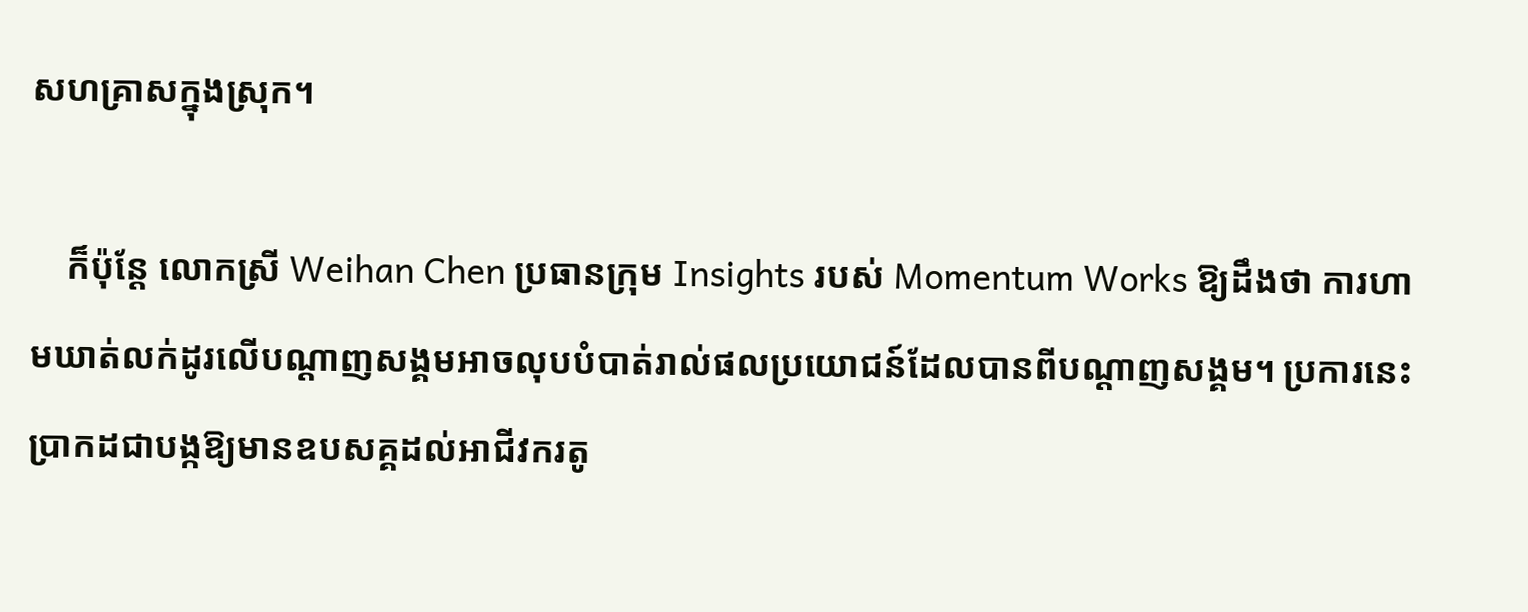សហគ្រាសក្នុងស្រុក។

    ក៏ប៉ុន្តែ លោកស្រី Weihan Chen ប្រធានក្រុម Insights របស់ Momentum Works ឱ្យដឹងថា ការហាមឃាត់លក់ដូរលើបណ្ដាញសង្គមអាចលុបបំបាត់រាល់ផលប្រយោជន៍ដែលបានពីបណ្ដាញសង្គម។ ប្រការនេះប្រាកដជាបង្កឱ្យមានឧបសគ្គដល់អាជីវករតូ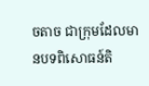ចតាច ជាក្រុមដែលមានបទពិសោធន៍តិ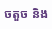ចតួច និង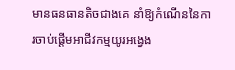មានធនធានតិចជាងគេ នាំឱ្យកំណើននៃការចាប់ផ្ដើមអាជីវកម្មយូរអង្វេង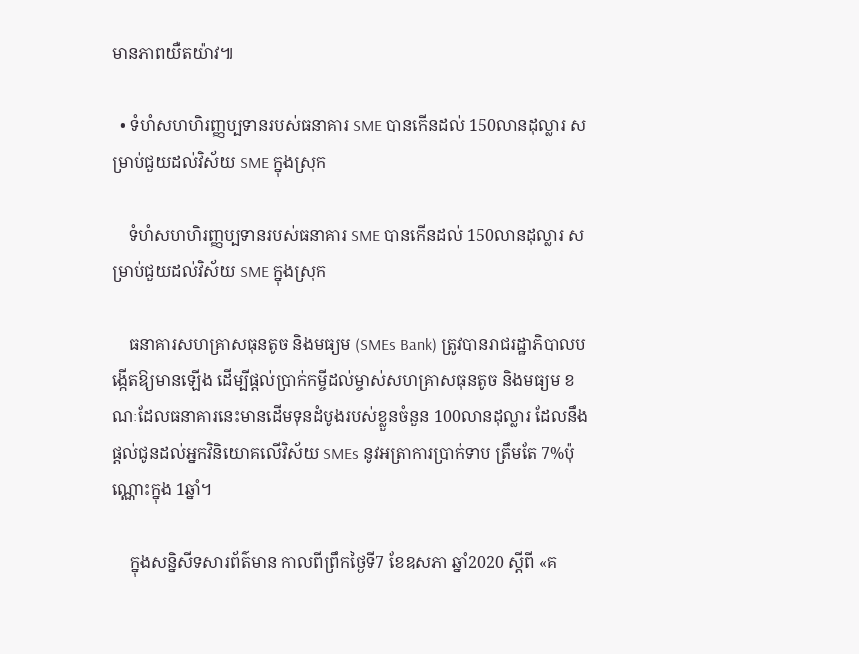មានភាពយឺតយ៉ាវ៕

  • ទំហំសហហិរញ្ញប្បទានរបស់ធនាគារ SME បានកើនដល់ 150លានដុល្លារ សម្រាប់ជួយដល់វិស័យ SME ក្នុងស្រុក

    ទំហំសហហិរញ្ញប្បទានរបស់ធនាគារ SME បានកើនដល់ 150លានដុល្លារ សម្រាប់ជួយដល់វិស័យ SME ក្នុងស្រុក

    ធនាគារសហគ្រាសធុនតូច និងមធ្យម (SMEs Bank) ត្រូវបានរាជរដ្ឋាភិបាលបង្កើតឱ្យមានឡើង ដើម្បីផ្តល់ប្រាក់កម្ចីដល់ម្ចាស់សហគ្រាសធុនតូច និងមធ្យម ខណៈដែលធនាគារនេះមានដើមទុនដំបូងរបស់ខ្លួនចំនួន 100លានដុល្លារ ដែលនឹងផ្តល់ជូនដល់អ្នកវិនិយោគលើវិស័យ SMEs នូវអត្រាការប្រាក់ទាប ត្រឹមតែ 7%ប៉ុណ្ណោះក្នុង 1ឆ្នាំ។

    ក្នុងសន្និសីទសារព័ត៌មាន កាលពីព្រឹកថ្ងៃទី7 ខែឧសភា ឆ្នាំ2020 ស្ដីពី «គ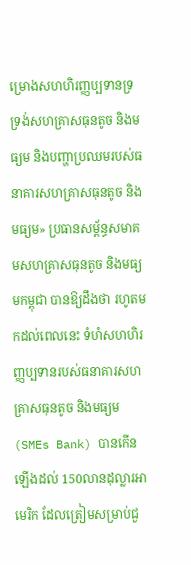ម្រោងសហហិរញ្ញប្បទានទ្រទ្រង់សហគ្រាសធុនតូច និងមធ្យម និងបញ្ហាប្រឈមរបស់ធនាគារសហគ្រាសធុនតូច និង មធ្យម» ប្រធានសម្ព័ន្ធសមាគមសហគ្រាសធុនតូច និងមធ្យមកម្ពុជា បានឱ្យដឹងថា រហូតមកដល់ពេលនេះ ទំហំសហហិរញ្ញប្បទានរបស់ធនាគារសហគ្រាសធុនតូច និងមធ្យម (SMEs Bank) បានកើនឡើងដល់ 150លានដុល្លារអាមេរិក ដែលត្រៀមសម្រាប់ជួ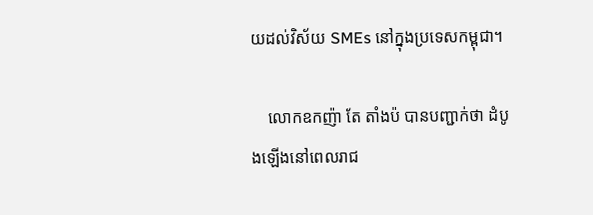យដល់វិស័យ SMEs នៅក្នុងប្រទេសកម្ពុជា។

    លោកឧកញ៉ា តែ តាំងប៉ បានបញ្ជាក់ថា ដំបូងឡើងនៅពេលរាជ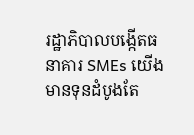រដ្ឋាភិបាលបង្កើតធនាគារ SMEs យើងមានទុនដំបូងតែ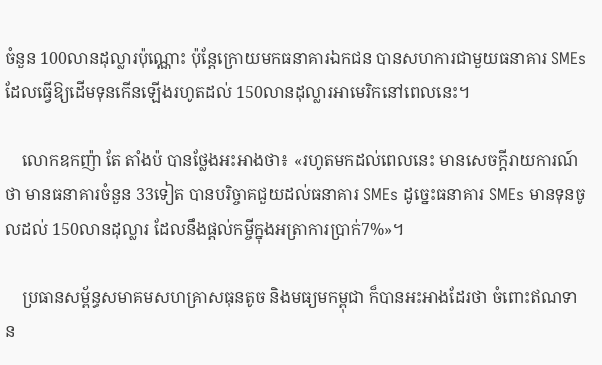ចំនួន 100លានដុល្លារប៉ុណ្ណោះ ប៉ុន្ដែក្រោយមកធនាគារឯកជន បានសហការជាមួយធនាគារ SMEs ដែលធ្វើឱ្យដើមទុនកើនឡើងរហូតដល់ 150លានដុល្លារអាមេរិកនៅពេលនេះ។

    លោកឧកញ៉ា តែ តាំងប៉ បានថ្លែងអះអាងថា៖ «រហូតមកដល់ពេលនេះ មានសេចក្ដីរាយការណ៍ថា មានធនាគារចំនួន 33ទៀត បានបរិច្ចាគជួយដល់ធនាគារ SMEs ដូច្នេះធនាគារ SMEs មានទុនចូលដល់ 150លានដុល្លារ ដែលនឹងផ្ដល់កម្ចីក្នុងអត្រាការប្រាក់7%»។

    ប្រធានសម្ព័ន្ធសមាគមសហគ្រាសធុនតូច និងមធ្យមកម្ពុជា ក៏បានអះអាងដែរថា ចំពោះឥណទាន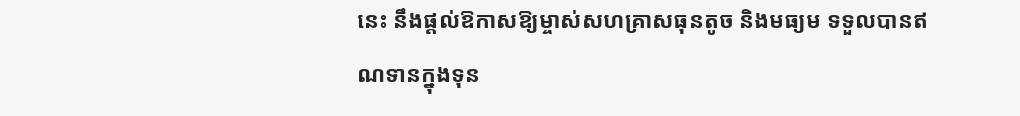នេះ នឹងផ្ដល់ឱកាសឱ្យម្ចាស់សហគ្រាសធុនតូច និងមធ្យម ទទួលបានឥណទានក្នុងទុន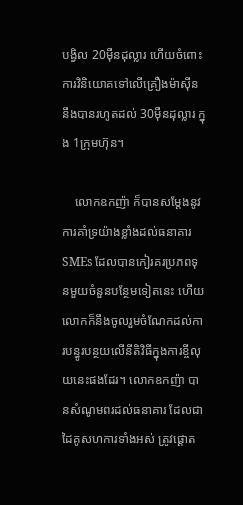បង្វិល 20ម៉ឺនដុល្លារ ហើយចំពោះការវិនិយោគទៅលើគ្រឿងម៉ាស៊ីន នឹងបានរហូតដល់ 30ម៉ឺនដុល្លារ ក្នុង 1ក្រុមហ៊ុន។

    លោកឧកញ៉ា ក៏បានសម្ដែងនូវការគាំទ្រយ៉ាងខ្លាំងដល់ធនាគារ SMEs ដែលបានកៀរគរប្រភពទុនមួយចំនួនបន្ថែមទៀតនេះ ហើយលោកក៏នឹងចូលរួមចំណែកដល់ការបន្ធូរបន្ថយលើនីតិវិធីក្នុងការខ្ចីលុយនេះផងដែរ។ លោកឧកញ៉ា បានសំណូមពរដល់ធនាគារ ដែលជាដៃគូសហការទាំងអស់ ត្រូវផ្ដោត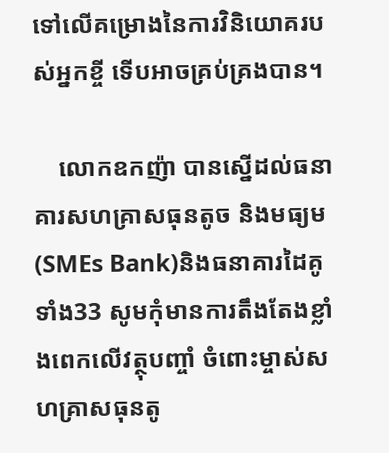ទៅលើគម្រោងនៃការវិនិយោគរបស់អ្នកខ្ចី ទើបអាចគ្រប់គ្រងបាន។

    លោកឧកញ៉ា បានស្នើដល់ធនាគារសហគ្រាសធុនតូច និងមធ្យម (SMEs Bank)និងធនាគារដៃគូទាំង33 សូមកុំមានការតឹងតែងខ្លាំងពេកលើវត្ថុបញ្ចាំ ចំពោះម្ចាស់សហគ្រាសធុនតូ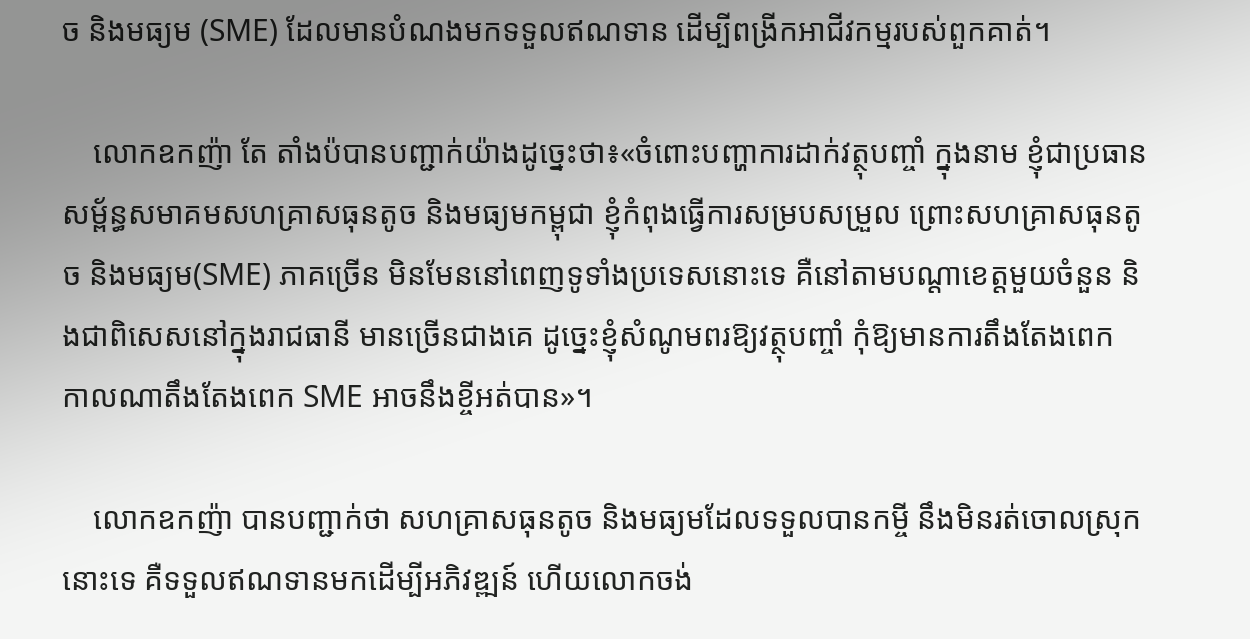ច និងមធ្យម (SME) ដែលមានបំណងមកទទួលឥណទាន ដើម្បីពង្រីកអាជីវកម្មរបស់ពួកគាត់។

    លោកឧកញ៉ា តែ តាំងប៉បានបញ្ជាក់យ៉ាងដូច្នេះថា៖«ចំពោះបញ្ហាការដាក់វត្ថុបញ្ចាំ ក្នុងនាម ខ្ញុំជាប្រធានសម្ព័ន្ធសមាគមសហគ្រាសធុនតូច និងមធ្យមកម្ពុជា ខ្ញុំកំពុងធ្វើការសម្របសម្រួល ព្រោះសហគ្រាសធុនតូច និងមធ្យម(SME) ភាគច្រើន មិនមែននៅពេញទូទាំងប្រទេសនោះទេ គឺនៅតាមបណ្ដាខេត្តមួយចំនួន និងជាពិសេសនៅក្នុងរាជធានី មានច្រើនជាងគេ ដូច្នេះខ្ញុំសំណូមពរឱ្យវត្ថុបញ្ចាំ កុំឱ្យមានការតឹងតែងពេក កាលណាតឹងតែងពេក SME អាចនឹងខ្ចីអត់បាន»។

    លោកឧកញ៉ា បានបញ្ជាក់ថា សហគ្រាសធុនតូច និងមធ្យមដែលទទួលបានកម្ចី នឹងមិនរត់ចោលស្រុកនោះទេ គឺទទួលឥណទានមកដើម្បីអភិវឌ្ឍន៍ ហើយលោកចង់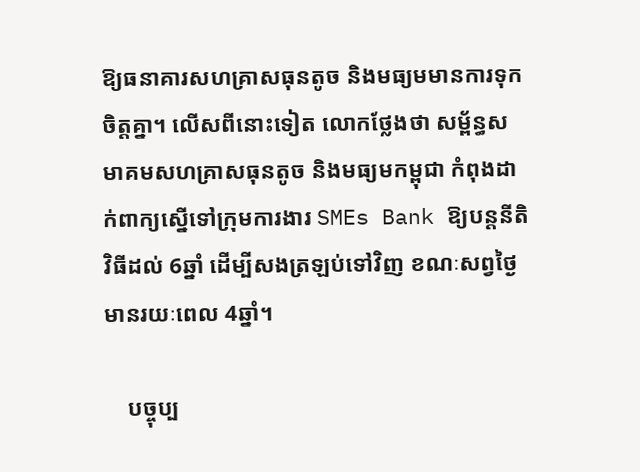ឱ្យធនាគារសហគ្រាសធុនតូច និងមធ្យមមានការទុកចិត្ដគ្នា។ លើសពីនោះទៀត លោកថ្លែងថា សម្ព័ន្ធសមាគមសហគ្រាសធុនតូច និងមធ្យមកម្ពុជា កំពុងដាក់ពាក្យស្នើទៅក្រុមការងារ SMEs Bank ឱ្យបន្ដនីតិវិធីដល់ 6ឆ្នាំ ដើម្បីសងត្រឡប់ទៅវិញ ខណៈសព្វថ្ងៃមានរយៈពេល 4ឆ្នាំ។

    បច្ចុប្ប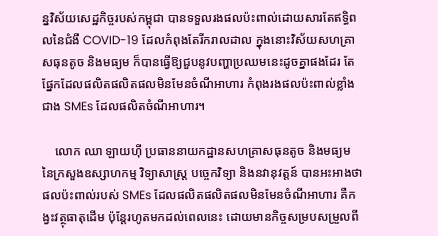ន្នវិស័យសេដ្ឋកិច្ចរបស់កម្ពុជា បានទទួលរងផលប៉ះពាល់ដោយសារតែឥទ្ធិពលនៃជំងឺ COVID-19 ដែលកំពុងតែរីករាលដាល ក្នុងនោះវិស័យសហគ្រាសធុនតូច និងមធ្យម ក៏បានធ្វើឱ្យជួបនូវបញ្ហាប្រឈមនេះដូចគ្នាផងដែរ តែផ្នែកដែលផលិតផលិតផលមិនមែនចំណីអាហារ កំពុងរងផលប៉ះពាល់ខ្លាំងជាង SMEs ដែលផលិតចំណីអាហារ។

    លោក ឈា ឡាយហ៊ី ប្រធាននាយកដ្ឋានសហគ្រាសធុនតូច និងមធ្យម នៃក្រសួងឧស្សាហកម្ម វិទ្យាសាស្ដ្រ បច្ចេកវិទ្យា និងនវានុវត្តន៍ បានអះអាងថា ផលប៉ះពាល់របស់ SMEs ដែលផលិតផលិតផលមិនមែនចំណីអាហារ គឺកង្វះវត្ថុធាតុដើម ប៉ុន្ដែរហូតមកដល់ពេលនេះ ដោយមានកិច្ចសម្របសម្រួលពី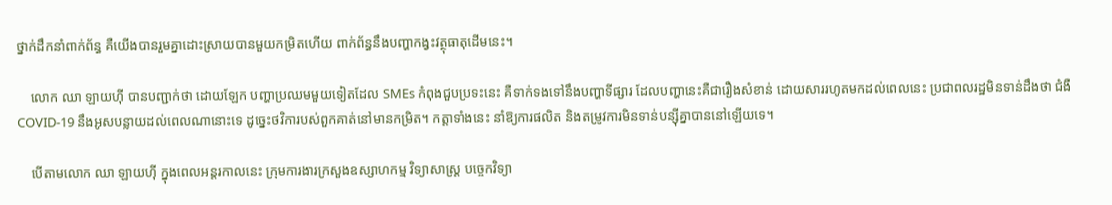ថ្នាក់ដឹកនាំពាក់ព័ន្ធ គឺយើងបានរួមគ្នាដោះស្រាយបានមួយកម្រិតហើយ ពាក់ព័ន្ធនឹងបញ្ហាកង្វះវត្ថុធាតុដើមនេះ។

    លោក ឈា ឡាយហ៊ី បានបញ្ជាក់ថា ដោយឡែក បញ្ហាប្រឈមមួយទៀតដែល SMEs កំពុងជួបប្រទះនេះ គឺទាក់ទងទៅនឹងបញ្ហាទីផ្សារ ដែលបញ្ហានេះគឺជារឿងសំខាន់ ដោយសាររហូតមកដល់ពេលនេះ ប្រជាពលរដ្ឋមិនទាន់ដឹងថា ជំងឺCOVID-19 នឹងអូសបន្លាយដល់ពេលណានោះទេ ដូច្នេះថវិការបស់ពួកគាត់នៅមានកម្រិត។ កត្តាទាំងនេះ នាំឱ្យការផលិត និងតម្រូវការមិនទាន់បន្ស៊ីគ្នាបាននៅឡើយទេ។

    បើតាមលោក ឈា ឡាយហ៊ី ក្នុងពេលអន្ដរកាលនេះ ក្រុមការងារក្រសួងឧស្សាហកម្ម វិទ្យាសាស្ដ្រ បច្ចេកវិទ្យា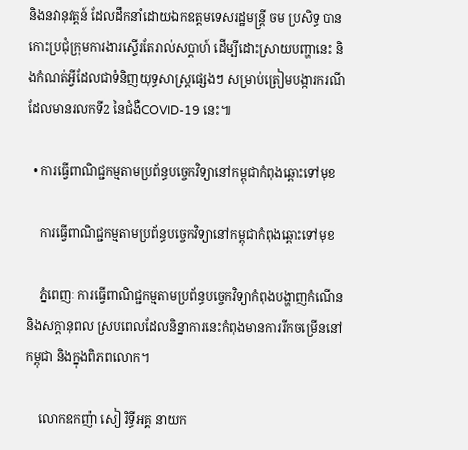និងនវានុវត្តន៍ ដែលដឹកនាំដោយឯកឧត្ដមទេសរដ្ឋមន្ដ្រី ចម ប្រសិទ្ធ បានកោះប្រជុំក្រុមការងារស្ទើរតែរាល់សប្ដាហ៍ ដើម្បីដោះស្រាយបញ្ហានេះ និងកំណត់អ្វីដែលជាទំនិញយុទ្ធសាស្ដ្រផ្សេងៗ សម្រាប់ត្រៀមបង្ការករណី ដែលមានរលកទី2 នៃជំងឺCOVID-19 នេះ៕

  • ការធ្វើពាណិជ្ជកម្មតាមប្រព័ន្ធបច្ចេកវិទ្យានៅកម្ពុជាកំពុងឆ្ពោះទៅមុខ

    ការធ្វើពាណិជ្ជកម្មតាមប្រព័ន្ធបច្ចេកវិទ្យានៅកម្ពុជាកំពុងឆ្ពោះទៅមុខ

    ភ្នំពេញៈ ការធ្វើពាណិជ្ជកម្មតាមប្រព័ន្ធបច្ចេកវិទ្យាកំពុងបង្ហាញកំណើន និងសក្តានុពល ស្របពេលដែលនិន្នាការនេះកំពុងមានការរីកចម្រើននៅកម្ពុជា និងក្នុងពិភពលោក។

    លោកឧកញ៉ា សៀ រិទ្ធីអគ្គ នាយក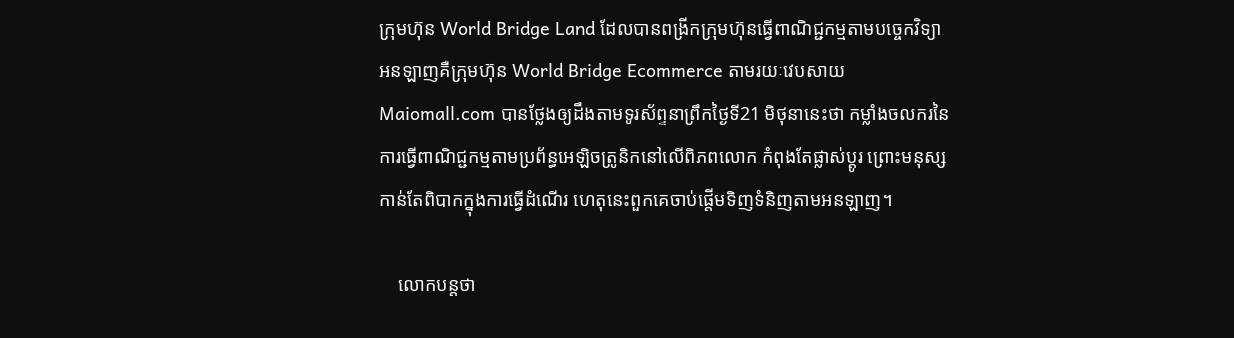ក្រុមហ៊ុន World Bridge Land ដែលបានពង្រីកក្រុមហ៊ុនធ្វើពាណិជ្ជកម្មតាមបច្ចេកវិទ្យាអនឡាញគឺក្រុមហ៊ុន World Bridge Ecommerce តាមរយៈវេបសាយ Maiomall.com បានថ្លែងឲ្យដឹងតាមទូរស័ព្ទនាព្រឹកថ្ងៃទី21 មិថុនានេះថា កម្លាំងចលករនៃការធ្វើពាណិជ្ជកម្មតាមប្រព័ន្ធអេឡិចត្រូនិកនៅលើពិភពលោក កំពុងតែផ្លាស់ប្តូរ ព្រោះមនុស្សកាន់តែពិបាកក្នុងការធ្វើដំណើរ ហេតុនេះពួកគេចាប់ផ្តើមទិញទំនិញតាមអនឡាញ។

    លោកបន្តថា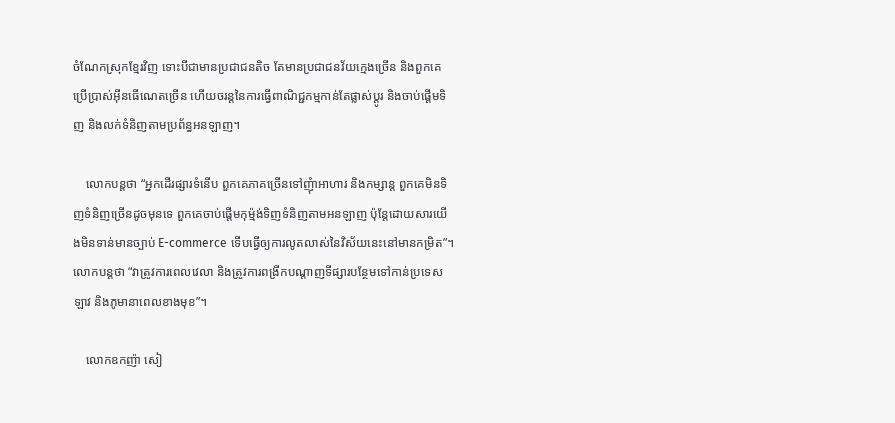ចំណែកស្រុកខ្មែរវិញ ទោះបីជាមានប្រជាជនតិច តែមានប្រជាជនវ័យក្មេងច្រើន និងពួកគេប្រើប្រាស់អ៊ីនធើណេតច្រើន ហើយចរន្តនៃការធ្វើពាណិជ្ជកម្មកាន់តែផ្លាស់ប្តូរ និងចាប់ផ្តើមទិញ និងលក់ទំនិញតាមប្រព័ន្ធអនឡាញ។

    លោកបន្តថា “អ្នកដើរផ្សារទំនើប ពួកគេភាគច្រើនទៅញុំាអាហារ និងកម្សាន្ត ពួកគេមិនទិញទំនិញច្រើនដូចមុនទេ ពួកគេចាប់ផ្តើមកុម្ម៉ង់ទិញទំនិញតាមអនឡាញ ប៉ុន្តែដោយសារយើងមិនទាន់មានច្បាប់ E-commerce ទើបធ្វើឲ្យការលូតលាស់នៃវិស័យនេះនៅមានកម្រិត”។ លោកបន្តថា “វាត្រូវការពេលវេលា និងត្រូវការពង្រីកបណ្តាញទីផ្សារបន្ថែមទៅកាន់ប្រទេសឡាវ និងភូមានាពេលខាងមុខ”។

    លោកឧកញ៉ា សៀ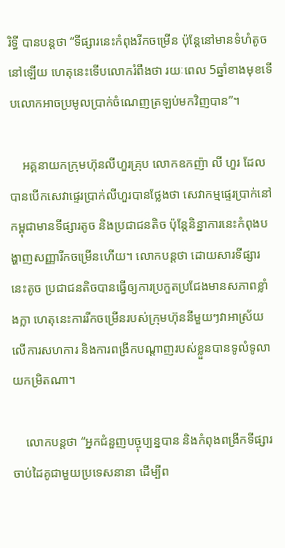រិទ្ធី បានបន្តថា “ទីផ្សារនេះកំពុងរីកចម្រើន ប៉ុន្តែនៅមានទំហំតូចនៅឡើយ ហេតុនេះទើបលោករំពឹងថា រយៈពេល 5ឆ្នាំខាងមុខទើបលោកអាចប្រមូលប្រាក់ចំណេញត្រឡប់មកវិញបាន”។

    អគ្គនាយកក្រុមហ៊ុនលីហួរគ្រុប លោកឧកញ៉ា លី ហួរ ដែលបានបើកសេវាផ្ទេរប្រាក់លីហួរបានថ្លែងថា សេវាកម្មផ្ទេរប្រាក់នៅកម្ពុជាមានទីផ្សារតូច និងប្រជាជនតិច ប៉ុន្តែនិន្នាការនេះកំពុងបង្ហាញសញ្ញារីកចម្រើនហើយ។ លោកបន្តថា ដោយសារទីផ្សារនេះតូច ប្រជាជនតិចបានធ្វើឲ្យការប្រកួតប្រជែងមានសភាពខ្លាំងក្លា ហេតុនេះការរីកចម្រើនរបស់ក្រុមហ៊ុននីមួយៗវាអាស្រ័យលើការសហការ និងការពង្រីកបណ្តាញរបស់ខ្លួនបានទូលំទូលាយកម្រិតណា។

    លោកបន្តថា “អ្នកជំនួញបច្ចុប្បន្នបាន និងកំពុងពង្រីកទីផ្សារចាប់ដៃគូជាមួយប្រទេសនានា ដើម្បីព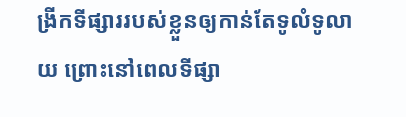ង្រីកទីផ្សាររបស់ខ្លួនឲ្យកាន់តែទូលំទូលាយ ព្រោះនៅពេលទីផ្សា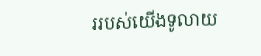ររបស់យើងទូលាយ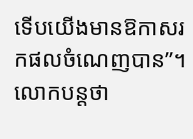ទើបយើងមានឱកាសរកផលចំណេញបាន”។ លោកបន្តថា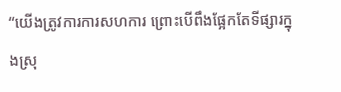“យើងត្រូវការការសហការ ព្រោះបើពឹងផ្អែកតែទីផ្សារក្នុងស្រុ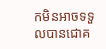កមិនអាចទទួលបានជោគ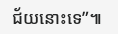ជ័យនោះទេ”៕